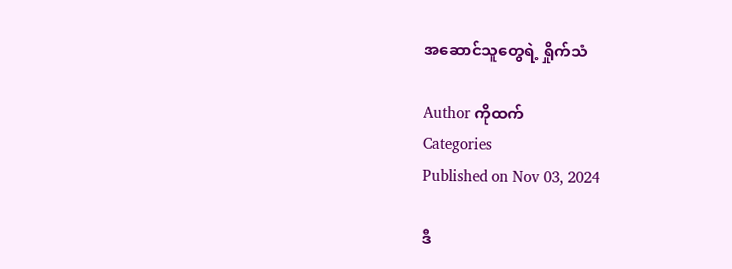အဆောင်သူတွေရဲ့ ရှိုက်သံ

Author ကိုထက်
Categories
Published on Nov 03, 2024

ဒီ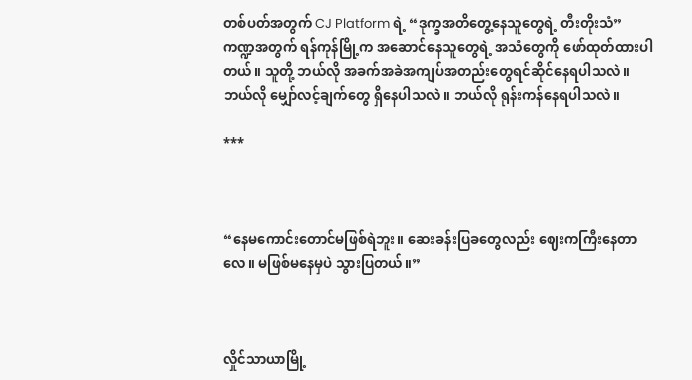တစ်ပတ်အတွက် CJ Platform ရဲ့ “ဒုက္ခအတိတွေ့နေသူတွေရဲ့ တီးတိုးသံ” ကဏ္ဍအတွက် ရန်ကုန်မြို့က အဆောင်နေသူတွေရဲ့ အသံတွေကို ဖော်ထုတ်ထားပါတယ်။ သူတို့ ဘယ်လို အခက်အခဲအကျပ်အတည်းတွေရင်ဆိုင်နေရပါသလဲ။ ဘယ်လို မျှော်လင့်ချက်တွေ ရှိနေပါသလဲ။ ဘယ်လို ရုန်းကန်နေရပါသလဲ။

***



“နေမကောင်းတောင်မဖြစ်ရဲဘူး။ ဆေးခန်းပြခတွေလည်း ဈေးကကြီးနေတာလေ။ မဖြစ်မနေမှပဲ သွားပြတယ်။”



လှိုင်သာယာမြို့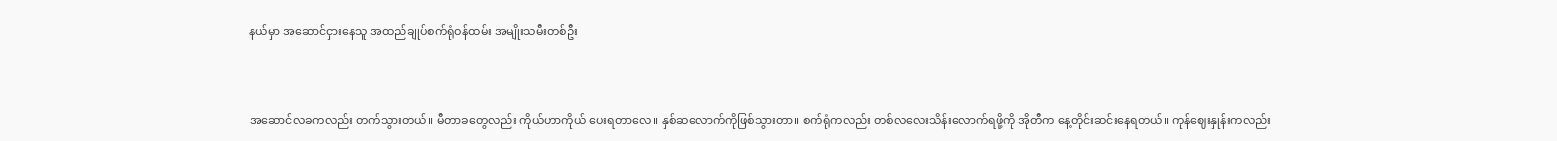နယ်မှာ အဆောင်ငှားနေသူ အထည်ချုပ်စက်ရုံဝန်ထမ်း အမျိုးသမီးတစ်ဦး



အဆောင်လခကလည်း တက်သွားတယ်။ မီတာခတွေလည်း ကိုယ်ဟာကိုယ် ပေးရတာလေ။ နှစ်ဆလောက်ကိုဖြစ်သွားတာ။ စက်ရုံကလည်း တစ်လလေးသိန်းလောက်ရဖို့ကို အိုတီက နေ့တိုင်းဆင်းနေရတယ်။ ကုန်ဈေးနှုန်းကလည်း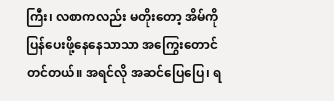ကြီး၊ လစာကလည်း မတိုးတော့ အိမ်ကိုပြန်ပေးဖို့နေနေသာသာ အကြွေးတောင်တင်တယ်။ အရင်လို အဆင်ပြေပြေ၊ ရ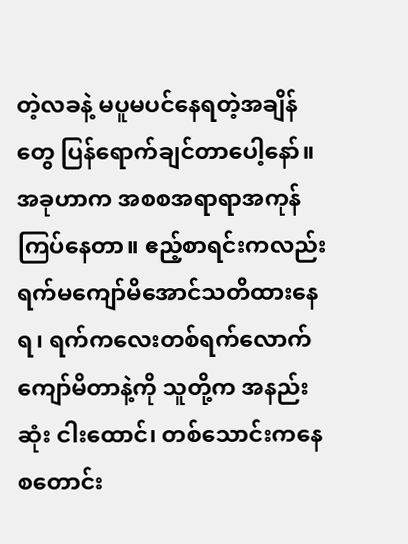တဲ့လခနဲ့ မပူမပင်နေရတဲ့အချိန်တွေ ပြန်ရောက်ချင်တာပေါ့နော်။ အခုဟာက အစစအရာရာအကုန်ကြပ်နေတာ။ ဧည့်စာရင်းကလည်း ရက်မကျော်မိအောင်သတိထားနေရ၊ ရက်ကလေးတစ်ရက်လောက် ကျော်မိတာနဲ့ကို သူတို့က အနည်းဆုံး ငါးထောင်၊ တစ်သောင်းကနေစတောင်း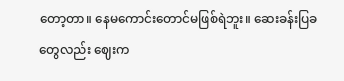တော့တာ။ နေမကောင်းတောင်မဖြစ်ရဲဘူး။ ဆေးခန်းပြခတွေလည်း ဈေးက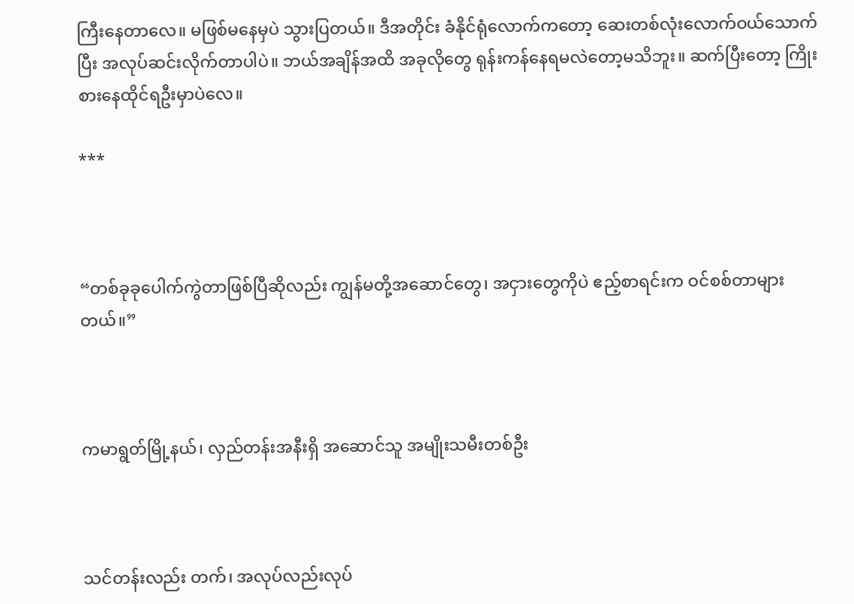ကြီးနေတာလေ။ မဖြစ်မနေမှပဲ သွားပြတယ်။ ဒီအတိုင်း ခံနိုင်ရုံလောက်ကတော့ ဆေးတစ်လုံးလောက်ဝယ်‌သောက်ပြီး အလုပ်ဆင်းလိုက်တာပါပဲ။ ဘယ်အချိန်အထိ အခုလိုတွေ ရုန်းကန်နေရမလဲတော့မသိဘူး။ ဆက်ပြီးတော့ ကြိုးစားနေထိုင်ရဦးမှာပဲလေ။

***



“တစ်ခုခုပေါက်ကွဲတာဖြစ်ပြီဆိုလည်း ကျွန်မတို့အဆောင်တွေ၊ အငှားတွေကိုပဲ ဧည့်စာရင်းက ဝင်စစ်တာများတယ်။”



ကမာရွတ်မြို့နယ်၊ လှည်တန်းအနီးရှိ အဆောင်သူ အမျိုးသမီးတစ်ဦး



သင်တန်းလည်း တက်၊ အလုပ်လည်းလုပ်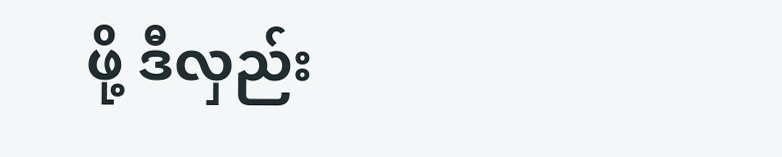ဖို့ ဒီလှည်း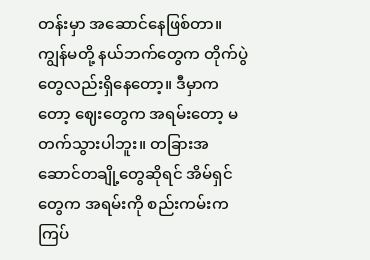တန်းမှာ အဆောင်နေဖြစ်တာ။ ကျွန်မတို့ နယ်ဘက်တွေက တိုက်ပွဲတွေလည်းရှိနေတော့။ ဒီမှာကတော့ ဈေးတွေက အရမ်းတော့ မတက်သွားပါဘူး။ တခြားအဆောင်တချို့တွေဆိုရင် အိမ်ရှင်တွေက အရမ်းကို စည်းကမ်းကကြပ်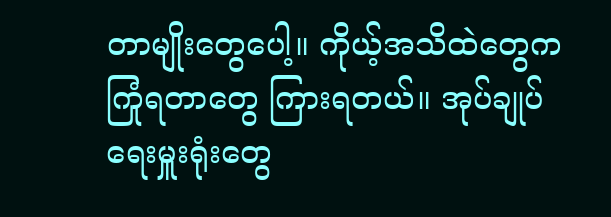တာမျိုးတွေပေါ့။ ကိုယ့်အသိထဲတွေက ကြုံရတာတွေ ကြားရတယ်။ အုပ်ချုပ်ရေးမှူးရုံးတွေ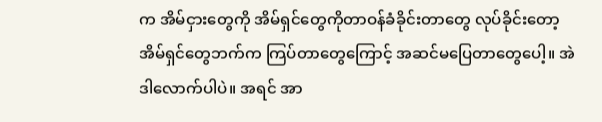က အိမ်ငှားတွေကို အိမ်ရှင်တွေကိုတာဝန်ခံခိုင်းတာတွေ လုပ်ခိုင်းတော့ အိမ်ရှင်တွေဘက်က ကြပ်တာတွေကြောင့် အဆင်မပြေတာတွေပေါ့။ အဲဒါလောက်ပါပဲ။ အရင် အာ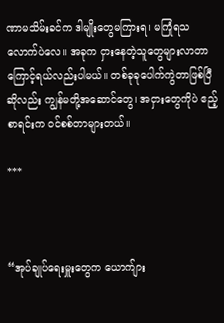ဏာမသိမ်းခင်က ဒါမျိုးတွေမကြားရ၊ မကြုံရသလောက်ပဲလေ။ အခုက ငှားနေတဲ့သူတွေများလာတာကြောင့်ရယ်လည်းပါမယ်။ တစ်ခုခုပေါက်ကွဲတာဖြစ်ပြီဆိုလည်း ကျွန်မတို့အဆောင်တွေ၊ အငှားတွေကိုပဲ ဧည့်စာရင်းက ဝင်စစ်တာများတယ်။

***



“အုပ်ချုပ်ရေးမှူးတွေက ယောက်ျား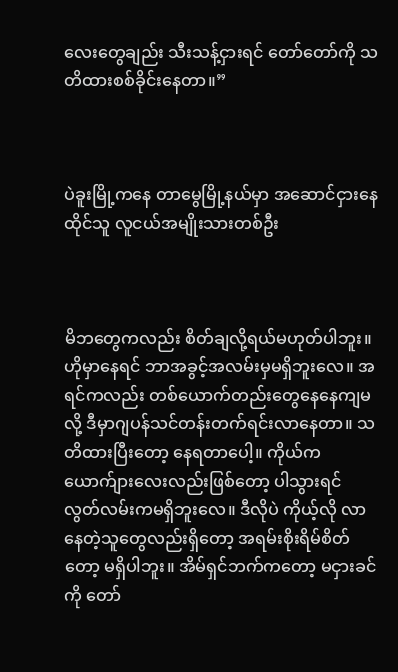လေးတွေချည်း သီးသန့်ငှားရင် တော်တော်ကို သတိထားစစ်ခိုင်းနေတာ။”



ပဲခူးမြို့ကနေ တာမွေမြို့နယ်မှာ အဆောင်ငှားနေထိုင်သူ လူငယ်အမျိုးသားတစ်ဦး



မိဘတွေကလည်း စိတ်ချလို့ရယ်မဟုတ်ပါဘူး။ ဟိုမှာနေရင် ဘာအခွင့်အလမ်းမှမရှိဘူးလေ။ အရင်ကလည်း တစ်ယောက်တည်းတွေနေနေကျမလို့ ဒီမှာဂျပန်သင်တန်းတက်ရင်းလာနေတာ။ သတိထားပြီးတော့ နေရတာပေါ့။ ကိုယ်က ယောက်ျားလေးလည်းဖြစ်တော့ ပါသွားရင် လွတ်လမ်းကမရှိဘူးလေ။ ဒီလိုပဲ ကိုယ့်လို လာနေတဲ့သူတွေလည်းရှိတော့ အရမ်းစိုးရိမ်စိတ်တော့ မရှိပါဘူး။ အိမ်ရှင်ဘက်ကတော့ ‌မငှားခင်ကို တော်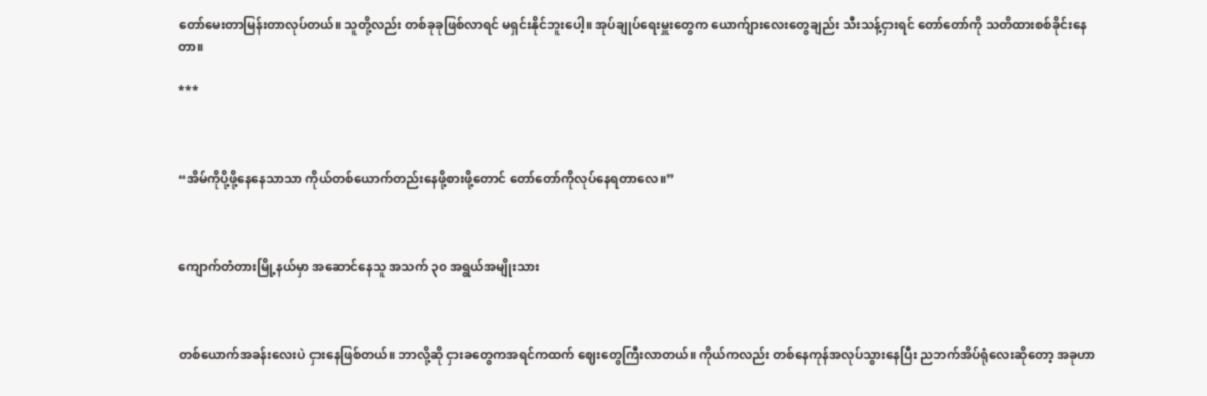တော်မေးတာမြန်းတာလုပ်တယ်။ သူတို့လည်း တစ်ခုခုဖြစ်လာရင် မရှင်းနိုင်ဘူးပေါ့။ အုပ်ချုပ်ရေးမှူးတွေက ယောက်ျားလေးတွေချည်း သီးသန့်ငှားရင် တော်တော်ကို သတိထားစစ်ခိုင်းနေတာ။

***



“အိမ်ကိုပို့ဖို့နေနေသာသာ ကိုယ်တစ်ယောက်တည်းနေဖို့စားဖို့တောင် တော်တော်ကိုလုပ်နေရတာလေ။”



ကျောက်တံတားမြို့နယ်မှာ အဆောင်နေသူ အသက် ၃၀ အရွယ်အမျိုးသား



တစ်ယောက်အခန်းလေးပဲ ငှားနေဖြစ်တယ်။ ဘာလို့ဆို ငှားခတွေကအရင်ကထက် ဈေးတွေကြီးလာတယ်။ ကိုယ်ကလည်း တစ်နေကုန်အလုပ်သွားနေပြီး ညဘက်အိပ်ရုံလေးဆိုတော့ အခုဟာ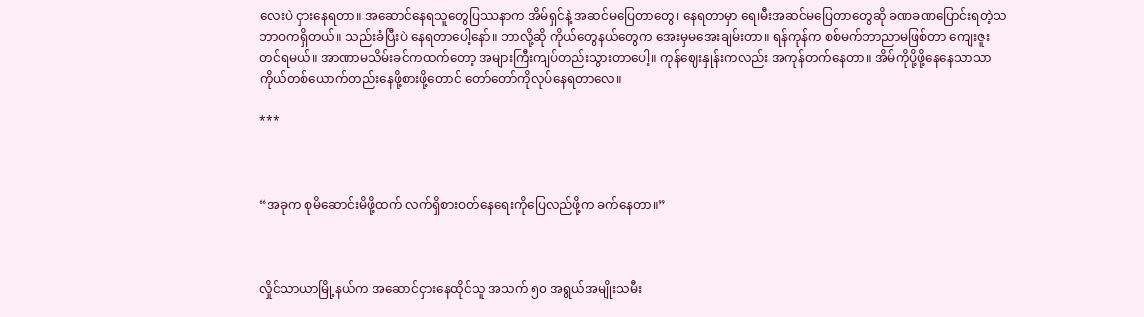လေးပဲ ငှားနေရတာ။ အဆောင်နေရသူတွေပြဿနာက အိမ်ရှင်နဲ့ အဆင်မပြေတာ‌တွေ၊ နေရတာမှာ ရေ၊မီးအဆင်မပြေတာတွေဆို ခဏခဏပြောင်းရတဲ့သဘာဝကရှိတယ်။ သည်းခံပြီးပဲ နေရတာပေါ့နော်။ ဘာလို့ဆို ကိုယ်တွေနယ်တွေက အေးမှမအေးချမ်းတာ။ ‌ရန်ကုန်က စစ်မက်ဘာညာမဖြစ်တာ ကျေးဇူးတင်ရမယ်။ အာဏာမသိမ်းခင်ကထက်တော့ အများကြီးကျပ်တည်းသွားတာပေါ့။ ကုန်ဈေးနှုန်းကလည်း အကုန်တက်နေတာ။ အိမ်ကိုပို့ဖို့နေနေသာသာ ကိုယ်တစ်ယောက်တည်းနေဖို့စားဖို့တောင် တော်တော်ကိုလုပ်နေရတာလေ။

***



“အခုက စုမိဆောင်းမိဖို့ထက် လက်ရှိစားဝတ်နေရေးကိုပြေလည်ဖို့က ခက်နေတာ။”



လှိုင်သာယာမြို့နယ်က အဆောင်ငှားနေထိုင်သူ အသက် ၅၀ အရွယ်အမျိုးသမီး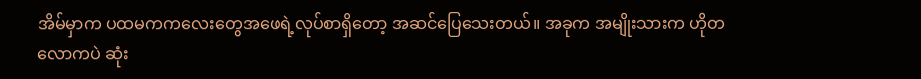အိမ်မှာက ပထမကကလေးတွေအဖေရဲ့လုပ်စာရှိတော့ အဆင်ပြေသေးတယ်။ အခုက အမျိုးသားက ဟိုတလောကပဲ ဆုံး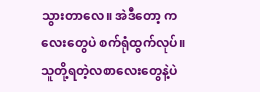သွားတာလေ။ အဲဒီတော့ ကလေးတွေပဲ စက်ရုံထွက်လုပ်။ သူတို့ရတဲ့လစာလေးတွေနဲ့ပဲ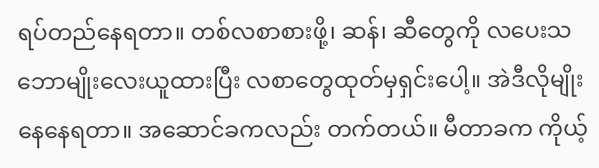ရပ်တည်နေရတာ။ တစ်လစာစားဖို့၊ ဆန်၊ ဆီတွေကို လပေးသဘောမျိုးလေးယူထားပြီး လစာတွေထုတ်မှရှင်းပေါ့။ အဲဒီလိုမျိုးနေနေရတာ။ အဆောင်ခကလည်း တက်တယ်။ မီတာခက ကိုယ့်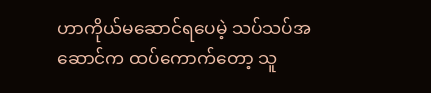ဟာကိုယ်မဆောင်ရပေမဲ့ သပ်သပ်အဆောင်က ထပ်ကောက်တော့ သူ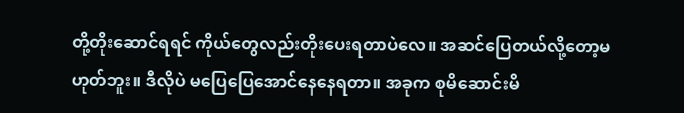တို့တိုးဆောင်ရရင် ကိုယ်တွေလည်းတိုးပေးရတာပဲလေ။ အဆင်ပြေတယ်လို့တော့မဟုတ်ဘူး။ ဒီလိုပဲ မပြေပြေအောင်နေနေရတာ။ အခုက စုမိဆောင်းမိ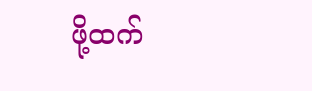ဖို့ထက်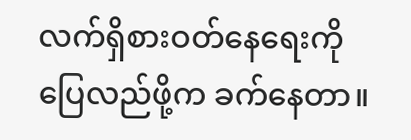လက်ရှိစားဝတ်နေရေးကိုပြေလည်ဖို့က ခက်နေတာ။